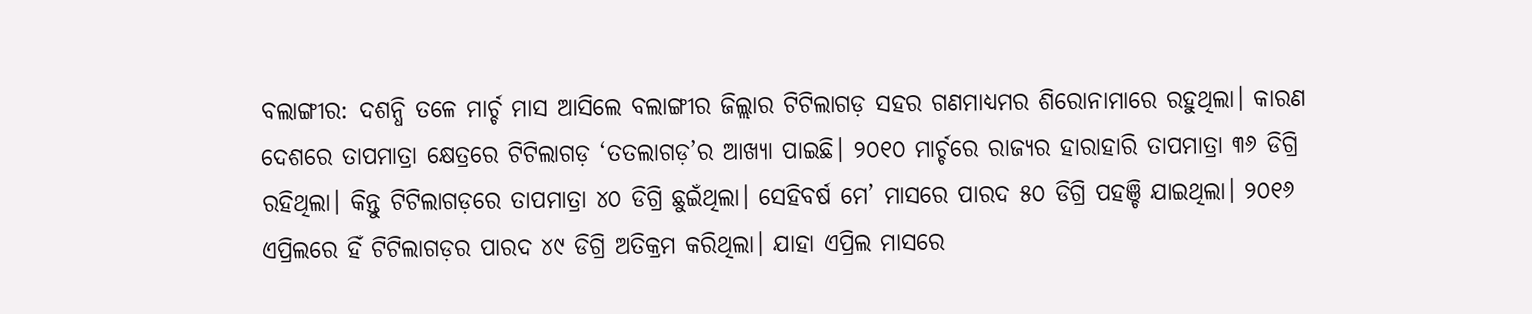ବଲାଙ୍ଗୀର: ଦଶନ୍ଧି ତଳେ ମାର୍ଚ୍ଚ ମାସ ଆସିଲେ ବଲାଙ୍ଗୀର ଜିଲ୍ଲାର ଟିଟିଲାଗଡ଼ ସହର ଗଣମାଧ୍ୟମର ଶିରୋନାମାରେ ରହୁଥିଲା। କାରଣ ଦେଶରେ ତାପମାତ୍ରା କ୍ଷେତ୍ରରେ ଟିଟିଲାଗଡ଼ ‘ତତଲାଗଡ଼’ର ଆଖ୍ୟା ପାଇଛି। ୨୦୧୦ ମାର୍ଚ୍ଚରେ ରାଜ୍ୟର ହାରାହାରି ତାପମାତ୍ରା ୩୬ ଡିଗ୍ରି ରହିଥିଲା। କିନ୍ତୁ ଟିଟିଲାଗଡ଼ରେ ତାପମାତ୍ରା ୪୦ ଡିଗ୍ରି ଛୁଇଁଥିଲା। ସେହିବର୍ଷ ମେ’ ମାସରେ ପାରଦ ୫୦ ଡିଗ୍ରି ପହଞ୍ଚି ଯାଇଥିଲା। ୨୦୧୬ ଏପ୍ରିଲରେ ହିଁ ଟିଟିଲାଗଡ଼ର ପାରଦ ୪୯ ଡିଗ୍ରି ଅତିକ୍ରମ କରିଥିଲା। ଯାହା ଏପ୍ରିଲ ମାସରେ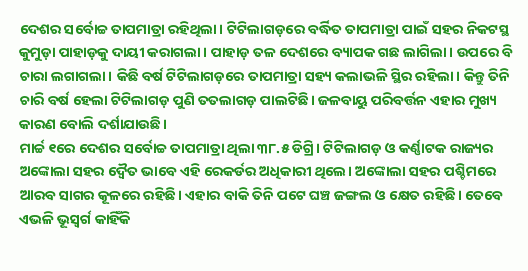ଦେଶର ସର୍ବୋଚ୍ଚ ତାପମାତ୍ରା ରହିଥିଲା। ଟିଟିଲାଗଡ଼ରେ ବର୍ଦ୍ଧିତ ତାପମାତ୍ରା ପାଇଁ ସହର ନିକଟସ୍ଥ କୁମୁଡ଼ା ପାହାଡ଼କୁ ଦାୟୀ କରାଗଲା। ପାହାଡ଼ ତଳ ଦେଶରେ ବ୍ୟାପକ ଗଛ ଲାଗିଲା। ଉପରେ ବି ଚାରା ଲଗାଗଲା। କିଛି ବର୍ଷ ଟିଟିଲାଗଡ଼ରେ ତାପମାତ୍ରା ସହ୍ୟ କଲାଭଳି ସ୍ଥିର ରହିଲା। କିନ୍ତୁ ତିନି ଚାରି ବର୍ଷ ହେଲା ଟିଟିଲାଗଡ଼ ପୁଣି ତତଲାଗଡ଼ ପାଲଟିଛି। ଜଳବାୟୁ ପରିବର୍ତ୍ତନ ଏହାର ମୁଖ୍ୟ କାରଣ ବୋଲି ଦର୍ଶାଯାଉଛି।
ମାର୍ଚ୍ଚ ୧ରେ ଦେଶର ସର୍ବୋଚ୍ଚ ତାପମାତ୍ରା ଥିଲା ୩୮.୫ ଡିଗ୍ରି। ଟିଟିଲାଗଡ଼ ଓ କର୍ଣ୍ଣାଟକ ରାଜ୍ୟର ଅଙ୍କୋଲା ସହର ଦ୍ବୈତ ଭାବେ ଏହି ରେକର୍ଡର ଅଧିକାରୀ ଥିଲେ। ଅଙ୍କୋଲା ସହର ପଶ୍ଚିମରେ ଆରବ ସାଗର କୂଳରେ ରହିଛି। ଏହାର ବାକି ତିନି ପଟେ ଘଞ୍ଚ ଜଙ୍ଗଲ ଓ କ୍ଷେତ ରହିଛି। ତେବେ ଏଭଳି ଭୂସ୍ବର୍ଗ କାହିଁକି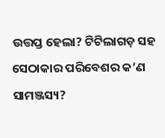ଉତ୍ତପ୍ତ ହେଲା? ଟିଟିଲାଗଡ଼ ସହ ସେଠାକାର ପରିବେଶର କ’ଣ ସାମଞ୍ଜସ୍ୟ?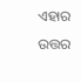ଏହାର ଉତ୍ତର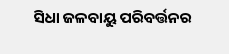ସିଧା ଜଳବାୟୁ ପରିବର୍ତ୍ତନର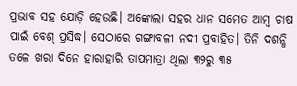ପ୍ରଭାବ ସହ ଯୋଡ଼ି ହେଉଛି। ଅଙ୍କୋଲା ସହର ଧାନ ସମେତ ଆମ୍ବ ଚାଷ ପାଇଁ ବେଶ୍ ପ୍ରସିଦ୍ଧ। ସେଠାରେ ଗଙ୍ଗାବଳୀ ନଦୀ ପ୍ରବାହିତ। ତିନି ଦଶନ୍ଧି ତଳେ ଖରା ଦିନେ ହାରାହାରି ତାପମାତ୍ରା ଥିଲା ୩୨ରୁ ୩୫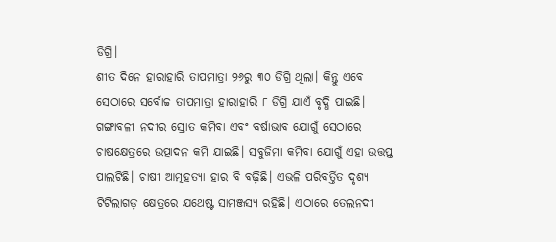ଡିଗ୍ରି।
ଶୀତ ଦିନେ ହାରାହାରି ତାପମାତ୍ରା ୨୬ରୁ ୩୦ ଡିଗ୍ରି ଥିଲା। କିନ୍ତୁ ଏବେ ସେଠାରେ ସର୍ବୋଚ୍ଚ ତାପମାତ୍ରା ହାରାହାରି ୮ ଡିଗ୍ରି ଯାଏଁ ବୃଦ୍ଧି ପାଇଛି। ଗଙ୍ଗାବଳୀ ନଦୀର ସ୍ରୋତ କମିବା ଏବଂ ବର୍ଷାଭାବ ଯୋଗୁଁ ସେଠାରେ ଚାଷକ୍ଷେତ୍ରରେ ଉତ୍ପାଦନ କମି ଯାଇଛି। ସବୁଜିମା କମିବା ଯୋଗୁଁ ଏହା ଉତ୍ତପ୍ତ ପାଲଟିଛି। ଚାଷୀ ଆତ୍ମହତ୍ୟା ହାର ବି ବଢ଼ିଛି। ଏଭଳି ପରିବର୍ତ୍ତିତ ଦୃଶ୍ୟ ଟିଟିଲାଗଡ଼ କ୍ଷେତ୍ରରେ ଯଥେଷ୍ଟ ସାମଞ୍ଜସ୍ୟ ରହିଛି। ଏଠାରେ ତେଲନଦୀ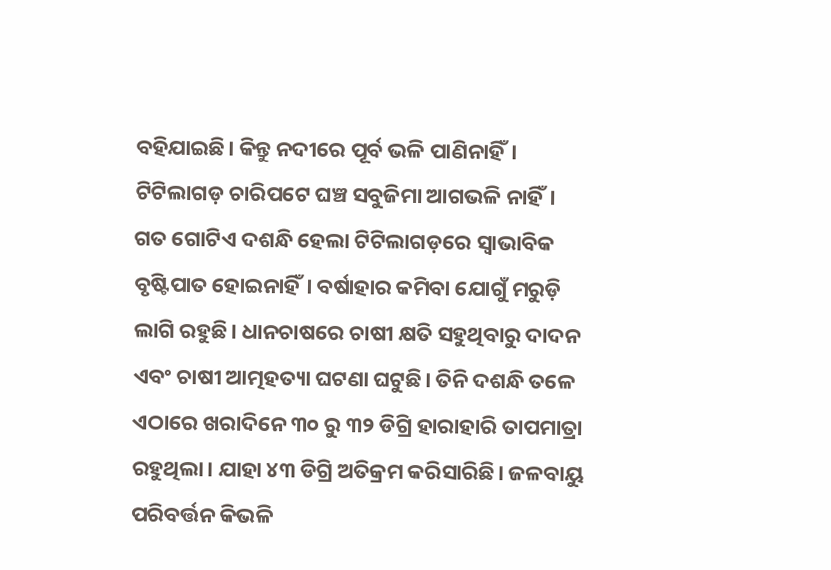ବହିଯାଇଛି। କିନ୍ତୁ ନଦୀରେ ପୂର୍ବ ଭଳି ପାଣିନାହିଁ। ଟିଟିଲାଗଡ଼ ଚାରିପଟେ ଘଞ୍ଚ ସବୁଜିମା ଆଗଭଳି ନାହିଁ। ଗତ ଗୋଟିଏ ଦଶନ୍ଧି ହେଲା ଟିଟିଲାଗଡ଼ରେ ସ୍ବାଭାବିକ ବୃଷ୍ଟିପାତ ହୋଇନାହିଁ। ବର୍ଷାହାର କମିବା ଯୋଗୁଁ ମରୁଡ଼ି ଲାଗି ରହୁଛି। ଧାନଚାଷରେ ଚାଷୀ କ୍ଷତି ସହୁଥିବାରୁ ଦାଦନ ଏବଂ ଚାଷୀ ଆତ୍ମହତ୍ୟା ଘଟଣା ଘଟୁଛି। ତିନି ଦଶନ୍ଧି ତଳେ ଏଠାରେ ଖରାଦିନେ ୩୦ ରୁ ୩୨ ଡିଗ୍ରି ହାରାହାରି ତାପମାତ୍ରା ରହୁଥିଲା। ଯାହା ୪୩ ଡିଗ୍ରି ଅତିକ୍ରମ କରିସାରିଛି। ଜଳବାୟୁ ପରିବର୍ତ୍ତନ କିଭଳି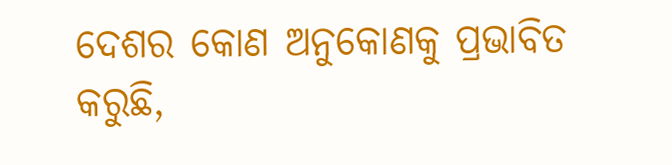ଦେଶର କୋଣ ଅନୁକୋଣକୁ ପ୍ରଭାବିତ କରୁଛି,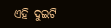ଏହି ଦୁଇଟି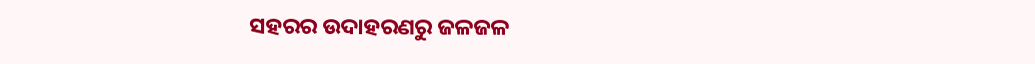ସହରର ଉଦାହରଣରୁ ଜଳଜଳ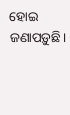ହୋଇ ଜଣାପଡ଼ୁଛି।